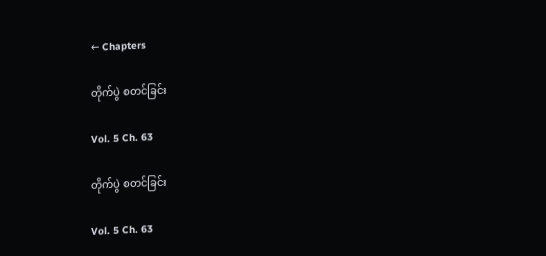← Chapters

တိုက်ပွဲ စတင်ခြင်း

Vol. 5 Ch. 63

တိုက်ပွဲ စတင်ခြင်း

Vol. 5 Ch. 63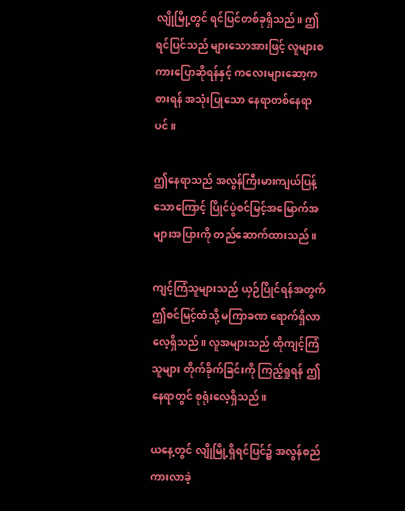လျိုမြို့တွင် ရင်ပြင်တစ်ခုရှိသည်။ ဤရင်ပြင်သည် များသောအားဖြင့် လူများစကားပြောဆိုရန်နှင့် ကလေးများဆော့ကစားရန် အသုံးပြုသော နေရာတစ်နေရာပင်။

ဤနေရာသည် အလွန်ကြီးမားကျယ်ပြန့်သောကြောင့် ပြိုင်ပွဲစင်မြင့်အမြောက်အများအပြားကို တည်ဆောက်ထားသည်။

ကျင့်ကြံသူများသည် ယှဉ်ပြိုင်ရန်အတွက် ဤစင်မြင့်ထံသို့ မကြာခဏ ရောက်ရှိလာလေ့ရှိသည်။ လူအများသည် ထိုကျင့်ကြံသူများ တိုက်ခိုက်ခြင်းကို ကြည့်ရှုရန် ဤနေရာတွင် စုရုံးလေ့ရှိသည်။

ယနေ့တွင် လျိုမြို့ရှိရင်ပြင်၌ အလွန်စည်ကားလာခဲ့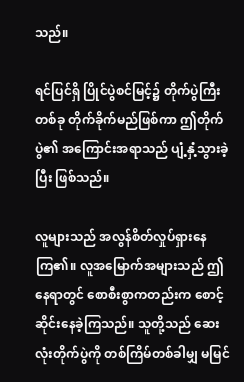သည်။

ရင်ပြင်ရှိ ပြိုင်ပွဲစင်မြင့်၌ တိုက်ပွဲကြီးတစ်ခု တိုက်ခိုက်မည်ဖြစ်ကာ ဤတိုက်ပွဲ၏ အကြောင်းအရာသည် ပျံ့နှံ့သွားခဲ့ပြီး ဖြစ်သည်။

လူများသည် အလွန်စိတ်လှုပ်ရှားနေကြ၏။ လူအမြောက်အများသည် ဤနေရာတွင် စောစီးစွာကတည်းက စောင့်ဆိုင်းနေခဲ့ကြသည်။ သူတို့သည် ဆေးလုံးတိုက်ပွဲကို တစ်ကြိမ်တစ်ခါမျှ မမြင်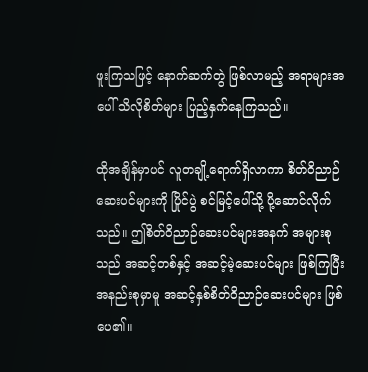ဖူးကြသဖြင့် နောက်ဆက်တွဲ ဖြစ်လာမည့် အရာများအပေါ် သိလိုစိတ်များ ပြည့်နှက်နေကြသည်။

ထိုအချိန်မှာပင် လူတချို့ရောက်ရှိလာကာ စိတ်ဝိညာဉ်ဆေးပင်များကို ပြိုင်ပွဲ စင်မြင့်ပေါ်သို့ ပို့ဆောင်လိုက်သည်။ ဤစိတ်ဝိညာဉ်ဆေးပင်များအနက် အများစုသည် အဆင့်တစ်နှင့် အဆင့်မဲ့ဆေးပင်များ ဖြစ်ကြပြီး အနည်းစုမှာမူ အဆင့်နှစ်စိတ်ဝိညာဉ်ဆေးပင်များ ဖြစ်ပေ၏။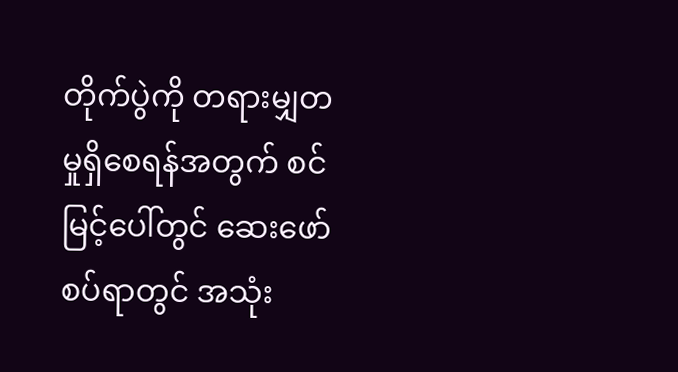တိုက်ပွဲကို တရားမျှတမှုရှိစေရန်အတွက် စင်မြင့်ပေါ်တွင် ဆေးဖော်စပ်ရာတွင် အသုံး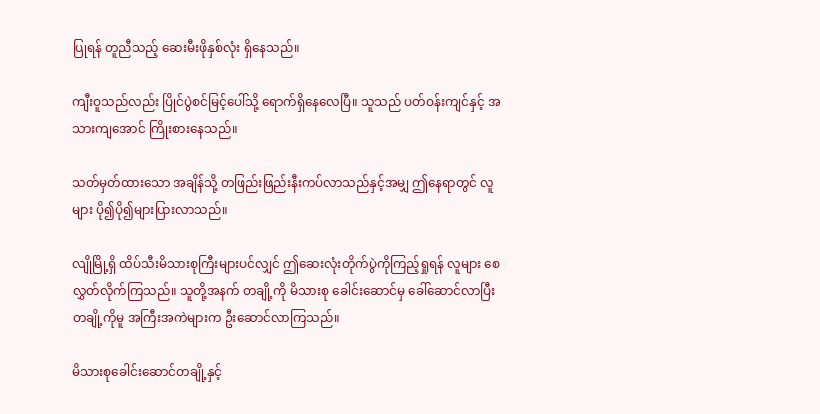ပြုရန် တူညီသည့် ဆေးမီးဖိုနှစ်လုံး ရှိနေသည်။

ကျီးဝူသည်လည်း ပြိုင်ပွဲစင်မြင့်ပေါ်သို့ ရောက်ရှိနေလေပြီ။ သူသည် ပတ်ဝန်းကျင်နှင့် အသားကျအောင် ကြိုးစားနေသည်။

သတ်မှတ်ထားသော အချိန်သို့ တဖြည်းဖြည်းနီးကပ်လာသည်နှင့်အမျှ ဤနေရာတွင် လူများ ပို၍ပို၍များပြားလာသည်။

လျိုမြို့ရှိ ထိပ်သီးမိသားစုကြီးများပင်လျှင် ဤဆေးလုံးတိုက်ပွဲကိုကြည့်ရှုရန် လူများ စေလွှတ်လိုက်ကြသည်။ သူတို့အနက် တချို့ကို မိသားစု ခေါင်းဆောင်မှ ခေါ်ဆောင်လာပြီး တချို့ကိုမူ အကြီးအကဲများက ဦးဆောင်လာကြသည်။

မိသားစုခေါင်းဆောင်တချို့နှင့်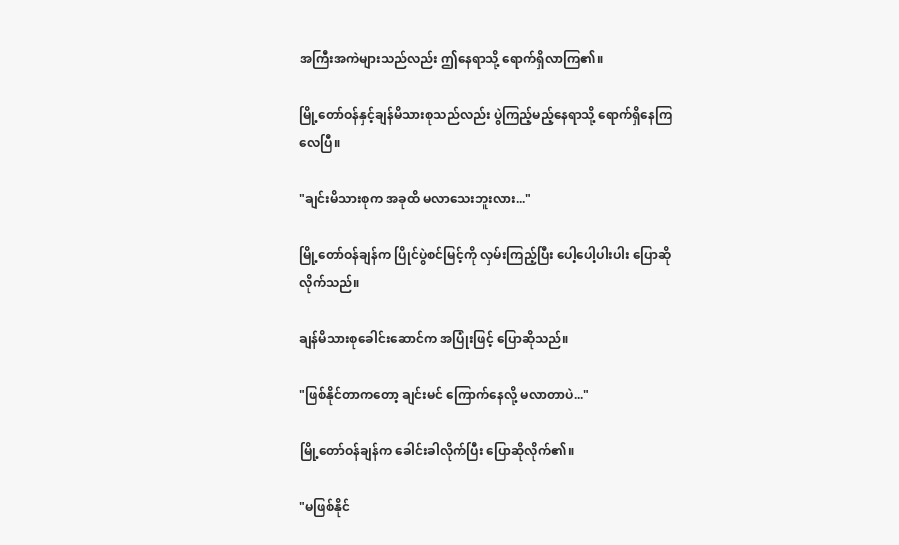အကြီးအကဲများသည်လည်း ဤနေရာသို့ ရောက်ရှိလာကြ၏။

မြို့တော်ဝန်နှင့်ချန်မိသားစုသည်လည်း ပွဲကြည့်မည့်နေရာသို့ ရောက်ရှိနေကြလေပြီ။

"ချင်းမိသားစုက အခုထိ မလာသေးဘူးလား..."

မြို့တော်ဝန်ချန်က ပြိုင်ပွဲစင်မြင့်ကို လှမ်းကြည့်ပြီး ပေါ့ပေါ့ပါးပါး ပြောဆိုလိုက်သည်။

ချန်မိသားစုခေါင်းဆောင်က အပြုံးဖြင့် ပြောဆိုသည်။

"ဖြစ်နိုင်တာကတော့ ချင်းမင် ကြောက်နေလို့ မလာတာပဲ..."

မြို့တော်ဝန်ချန်က ခေါင်းခါလိုက်ပြီး ပြောဆိုလိုက်၏။

"မဖြစ်နိုင်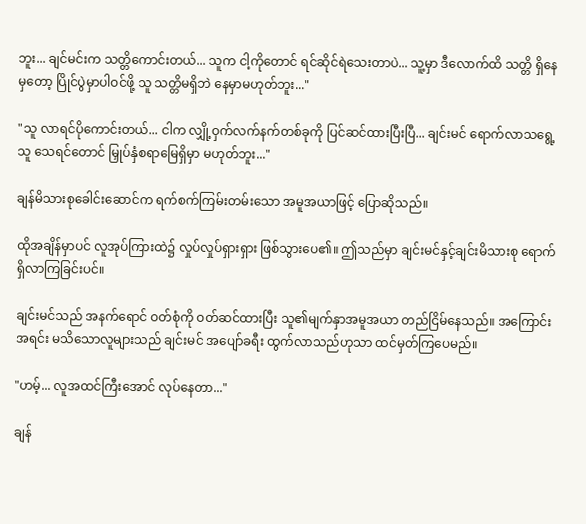ဘူး... ချင်မင်းက သတ္တိကောင်းတယ်... သူက ငါ့ကိုတောင် ရင်ဆိုင်ရဲသေးတာပဲ... သူ့မှာ ဒီလောက်ထိ သတ္တိ ရှိနေမှတော့ ပြိုင်ပွဲမှာပါဝင်ဖို့ သူ သတ္တိမရှိဘဲ နေမှာမဟုတ်ဘူး..."

"သူ လာရင်ပိုကောင်းတယ်... ငါက လျှို့ဝှက်လက်နက်တစ်ခုကို ပြင်ဆင်ထားပြီးပြီ... ချင်းမင် ရောက်လာသရွေ့သူ သေရင်တောင် မြှုပ်နှံစရာမြေရှိမှာ မဟုတ်ဘူး..."

ချန်မိသားစုခေါင်းဆောင်က ရက်စက်ကြမ်းတမ်းသော အမူအယာဖြင့် ပြောဆိုသည်။

ထိုအချိန်မှာပင် လူအုပ်ကြားထဲ၌ လှုပ်လှုပ်ရှားရှား ဖြစ်သွားပေ၏။ ဤသည်မှာ ချင်းမင်နှင့်ချင်းမိသားစု ရောက်ရှိလာကြခြင်းပင်။

ချင်းမင်သည် အနက်ရောင် ဝတ်စုံကို ဝတ်ဆင်ထားပြီး သူ၏မျက်နှာအမူအယာ တည်ငြိမ်နေသည်။ အကြောင်းအရင်း မသိသောလူများသည် ချင်းမင် အပျော်ခရီး ထွက်လာသည်ဟုသာ ထင်မှတ်ကြပေမည်။

"ဟမ့်... လူအထင်ကြီးအောင် လုပ်နေတာ..."

ချန်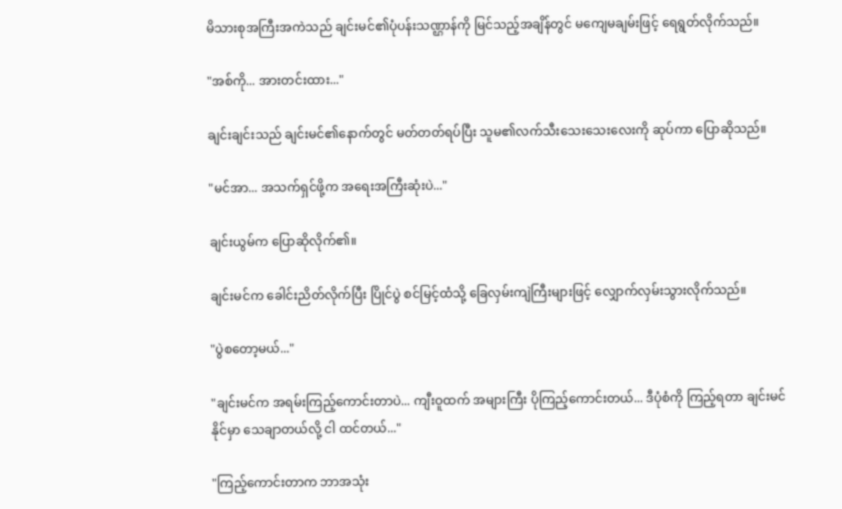မိသားစုအကြီးအကဲသည် ချင်းမင်၏ပုံပန်းသဏ္ဌာန်ကို မြင်သည့်အချိန်တွင် မကျေမချမ်းဖြင့် ရေရွတ်လိုက်သည်။

"အစ်ကို... အားတင်းထား..."

ချင်းချင်းသည် ချင်းမင်၏နောက်တွင် မတ်တတ်ရပ်ပြီး သူမ၏လက်သီးသေးသေးလေးကို ဆုပ်ကာ ပြောဆိုသည်။

"မင်အာ... အသက်ရှင်ဖို့က အရေးအကြီးဆုံးပဲ..."

ချင်းယွမ်က ပြောဆိုလိုက်၏။

ချင်းမင်က ခေါင်းညိတ်လိုက်ပြီး ပြိုင်ပွဲ စင်မြင့်ထံသို့ ခြေလှမ်းကျဲကြီးများဖြင့် လျှောက်လှမ်းသွားလိုက်သည်။

"ပွဲစတော့မယ်..."

"ချင်းမင်က အရမ်းကြည့်ကောင်းတာပဲ... ကျီးဝူထက် အများကြီး ပိုကြည့်ကောင်းတယ်... ဒီပုံစံကို ကြည့်ရတာ ချင်းမင် နိုင်မှာ သေချာတယ်လို့ ငါ ထင်တယ်..."

"ကြည့်ကောင်းတာက ဘာအသုံး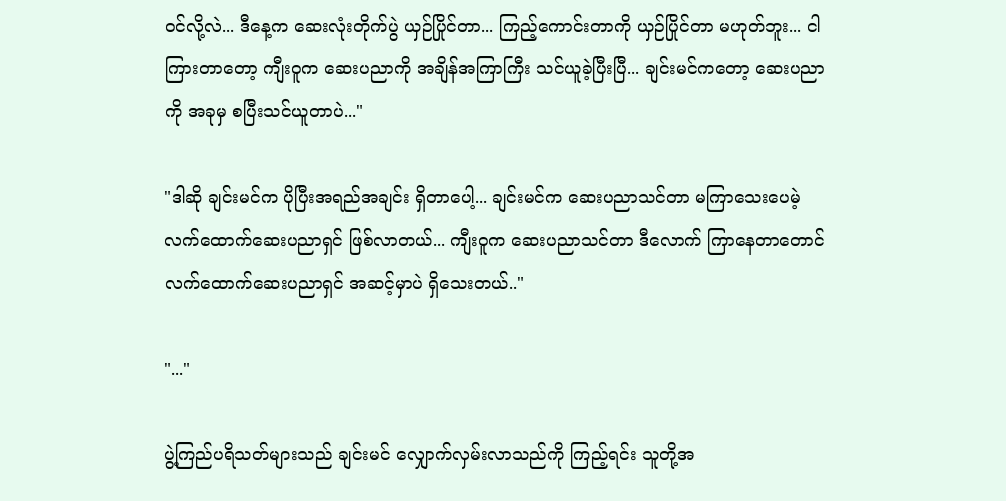ဝင်လို့လဲ... ဒီနေ့က ဆေးလုံးတိုက်ပွဲ ယှဉ်ပြိုင်တာ... ကြည့်ကောင်းတာကို ယှဉ်ပြိုင်တာ မဟုတ်ဘူး... ငါ ကြားတာတော့ ကျီးဝူက ဆေးပညာကို အချိန်အကြာကြီး သင်ယူခဲ့ပြီးပြီ... ချင်းမင်ကတော့ ဆေးပညာကို အခုမှ စပြီးသင်ယူတာပဲ..."

"ဒါဆို ချင်းမင်က ပိုပြီးအရည်အချင်း ရှိတာပေါ့... ချင်းမင်က ဆေးပညာသင်တာ မကြာသေးပေမဲ့ လက်ထောက်ဆေးပညာရှင် ဖြစ်လာတယ်... ကျီးဝူက ဆေးပညာသင်တာ ဒီလောက် ကြာနေတာတောင် လက်ထောက်ဆေးပညာရှင် အဆင့်မှာပဲ ရှိသေးတယ်.."

"..."

ပွဲ့ကြည်ပရိသတ်များသည် ချင်းမင် လျှောက်လှမ်းလာသည်ကို ကြည့်ရင်း သူတို့အ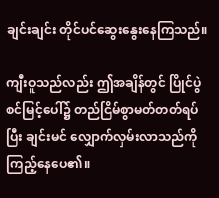ချင်းချင်း တိုင်ပင်ဆွေးနွေးနေကြသည်။

ကျီးဝူသည်လည်း ဤအချိန်တွင် ပြိုင်ပွဲစင်မြင့်ပေါ်၌ တည်ငြိမ်စွာမတ်တတ်ရပ်ပြီး ချင်းမင် လျှောက်လှမ်းလာသည်ကို ကြည့်နေပေ၏။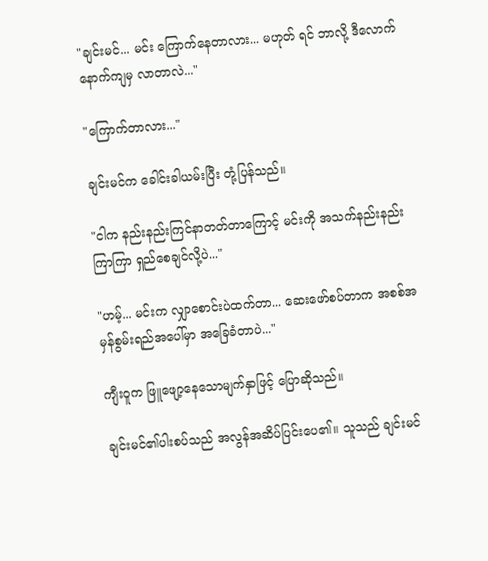"ချင်းမင်... မင်း ကြောက်နေတာလား... မဟုတ် ရင် ဘာလို့ ဒီလောက် နောက်ကျမှ လာတာလဲ..."

"ကြောက်တာလား..."

ချင်းမင်က ခေါင်းခါယမ်းပြီး တုံ့ပြန်သည်။

"ငါက နည်းနည်းကြင်နာတတ်တာကြောင့် မင်းကို အသက်နည်းနည်းကြာကြာ ရှည်စေချင်လို့ပဲ..."

"ဟမ့်... မင်းက လျှာစောင်းပဲထက်တာ... ဆေးဖော်စပ်တာက အစစ်အမှန်စွမ်းရည်အပေါ်မှာ အခြေခံတာပဲ..."

ကျီးဝူက ဖြူဖျော့နေသောမျက်နှာဖြင့် ပြောဆိုသည်။

ချင်းမင်၏ပါးစပ်သည် အလွန်အဆိပ်ပြင်းပေ၏။ သူသည် ချင်းမင်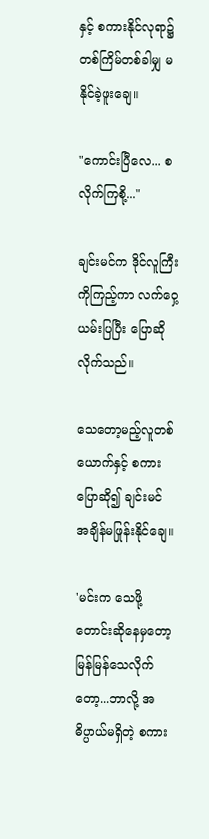နှင့် စကားနိုင်လုရာ၌ တစ်ကြိမ်တစ်ခါမျှ မနိုင်ခဲ့ဖူးချေ။

"ကောင်းပြီလေ... စလိုက်ကြစို့..."

ချင်းမင်က ဒိုင်လူကြီးကိုကြည့်ကာ လက်ဝှေ့ယမ်းပြပြီး ပြောဆိုလိုက်သည်။

သေတော့မည့်လူတစ်ယောက်နှင့် စကားပြောဆို၍ ချင်းမင် အချိန်မဖြုန်းနိုင်ချေ။

'မင်းက သေဖို့တောင်းဆိုနေမှတော့ မြန်မြန်သေလိုက်တော့...ဘာလို့ အဓိပ္ပာယ်မရှိတဲ့ စကား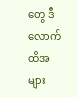တွေ ဒီလောက်ထိအများ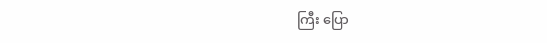ကြီး ပြော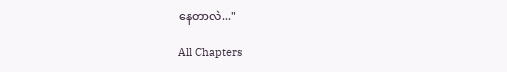နေတာလဲ..."

All Chapters